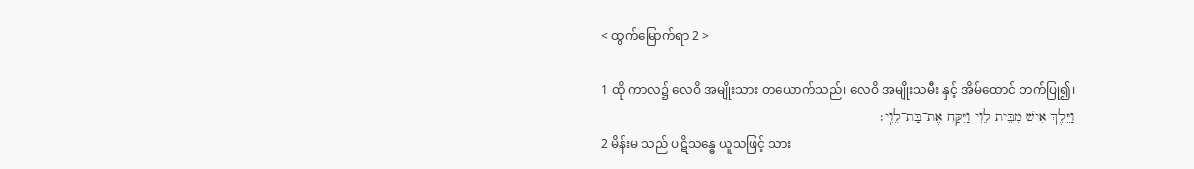< ထွက်မြောက်ရာ 2 >

1 ထို ကာလ၌ လေဝိ အမျိုးသား တယောက်သည်၊ လေဝိ အမျိုးသမီး နှင့် အိမ်ထောင် ဘက်ပြု၍၊
וַיֵּלֶךְ אִישׁ מִבֵּית לֵוִי וַיִּקַּח אֶת־בַּת־לֵוִֽי׃
2 မိန်းမ သည် ပဋိသန္ဓေ ယူသဖြင့် သား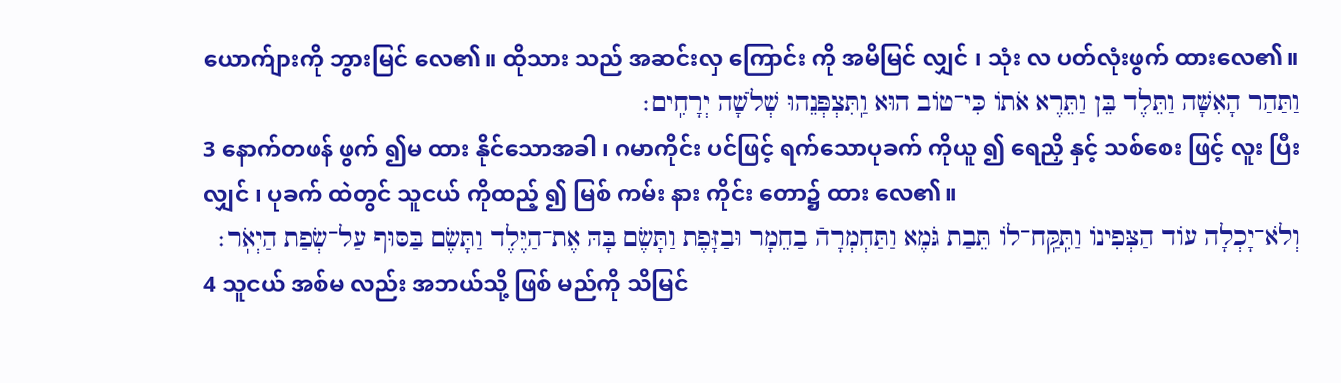ယောက်ျားကို ဘွားမြင် လေ၏။ ထိုသား သည် အဆင်းလှ ကြောင်း ကို အမိမြင် လျှင် ၊ သုံး လ ပတ်လုံးဖွက် ထားလေ၏။
וַתַּהַר הָאִשָּׁה וַתֵּלֶד בֵּן וַתֵּרֶא אֹתוֹ כִּי־טוֹב הוּא וַֽתִּצְפְּנֵהוּ שְׁלֹשָׁה יְרָחִֽים׃
3 နောက်တဖန် ဖွက် ၍မ ထား နိုင်သောအခါ ၊ ဂမာကိုင်း ပင်ဖြင့် ရက်သောပုခက် ကိုယူ ၍ ရေညှိ နှင့် သစ်စေး ဖြင့် လူး ပြီးလျှင် ၊ ပုခက် ထဲတွင် သူငယ် ကိုထည့် ၍ မြစ် ကမ်း နား ကိုင်း တော၌ ထား လေ၏။
וְלֹא־יָכְלָה עוֹד הַצְּפִינוֹ וַתִּֽקַּֽח־לוֹ תֵּבַת גֹּמֶא וַתַּחְמְרָהֿ בַחֵמָר וּבַזָּפֶת וַתָּשֶׂם בָּהּ אֶת־הַיֶּלֶד וַתָּשֶׂם בַּסּוּף עַל־שְׂפַת הַיְאֹֽר׃
4 သူငယ် အစ်မ လည်း အဘယ်သို့ ဖြစ် မည်ကို သိမြင်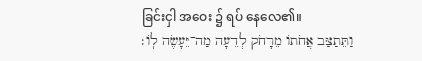ခြင်းငှါ အဝေး ၌ ရပ် နေလေ၏။
וַתֵּתַצַּב אֲחֹתוֹ מֵרָחֹק לְדֵעָה מַה־יֵּעָשֶׂה לֽוֹ׃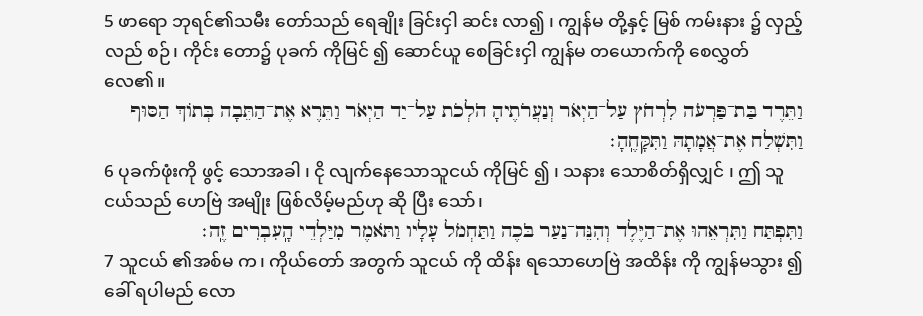5 ဖာရော ဘုရင်၏သမီး တော်သည် ရေချိုး ခြင်းငှါ ဆင်း လာ၍ ၊ ကျွန်မ တို့နှင့် မြစ် ကမ်းနား ၌ လှည့်လည် စဉ်၊ ကိုင်း တော၌ ပုခက် ကိုမြင် ၍ ဆောင်ယူ စေခြင်းငှါ ကျွန်မ တယောက်ကို စေလွှတ် လေ၏။
וַתֵּרֶד בַּת־פַּרְעֹה לִרְחֹץ עַל־הַיְאֹר וְנַעֲרֹתֶיהָ הֹלְכֹת עַל־יַד הַיְאֹר וַתֵּרֶא אֶת־הַתֵּבָה בְּתוֹךְ הַסּוּף וַתִּשְׁלַח אֶת־אֲמָתָהּ וַתִּקָּחֶֽהָ׃
6 ပုခက်ဖုံးကို ဖွင့် သောအခါ ၊ ငို လျက်နေသောသူငယ် ကိုမြင် ၍ ၊ သနား သောစိတ်ရှိလျှင် ၊ ဤ သူငယ်သည် ဟေဗြဲ အမျိုး ဖြစ်လိမ့်မည်ဟု ဆို ပြီး သော်၊
וַתִּפְתַּח וַתִּרְאֵהוּ אֶת־הַיֶּלֶד וְהִנֵּה־נַעַר בֹּכֶה וַתַּחְמֹל עָלָיו וַתֹּאמֶר מִיַּלְדֵי הָֽעִבְרִים זֶֽה׃
7 သူငယ် ၏အစ်မ က၊ ကိုယ်တော် အတွက် သူငယ် ကို ထိန်း ရသောဟေဗြဲ အထိန်း ကို ကျွန်မသွား ၍ ခေါ် ရပါမည် လော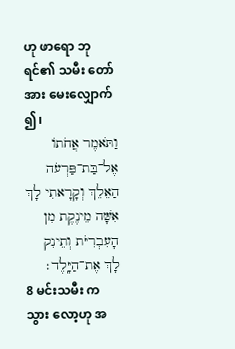ဟု ဖာရော ဘုရင်၏ သမီး တော်အား မေးလျှောက် ၍၊
וַתֹּאמֶר אֲחֹתוֹ אֶל־בַּת־פַּרְעֹה הַאֵלֵךְ וְקָרָאתִי לָךְ אִשָּׁה מֵינֶקֶת מִן הָעִבְרִיֹּת וְתֵינִק לָךְ אֶת־הַיָּֽלֶד׃
8 မင်းသမီး ကသွား လော့ဟု အ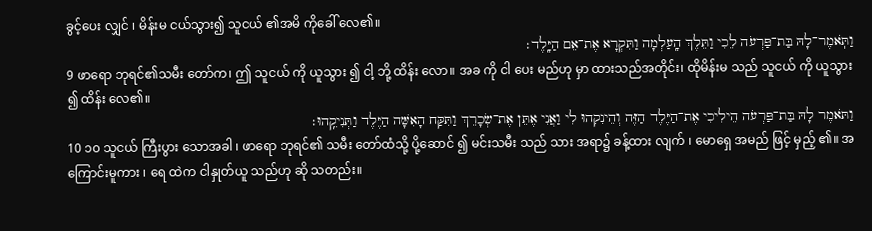ခွင့်ပေး လျှင် ၊ မိန်းမ ငယ်သွား၍ သူငယ် ၏အမိ ကိုခေါ် လေ၏။
וַתֹּֽאמֶר־לָהּ בַּת־פַּרְעֹה לֵכִי וַתֵּלֶךְ הָֽעַלְמָה וַתִּקְרָא אֶת־אֵם הַיָּֽלֶד׃
9 ဖာရော ဘုရင်၏သမီး တော်က၊ ဤ သူငယ် ကို ယူသွား ၍ ငါ့ ဘို့ ထိန်း လော။ အခ ကို ငါ ပေး မည်ဟု မှာ ထားသည်အတိုင်း၊ ထိုမိန်းမ သည် သူငယ် ကို ယူသွား ၍ ထိန်း လေ၏။
וַתֹּאמֶר לָהּ בַּת־פַּרְעֹה הֵילִיכִי אֶת־הַיֶּלֶד הַזֶּה וְהֵינִקִהוּ לִי וַאֲנִי אֶתֵּן אֶת־שְׂכָרֵךְ וַתִּקַּח הָאִשָּׁה הַיֶּלֶד וַתְּנִיקֵֽהוּ׃
10 ၁၀ သူငယ် ကြီးပွား သောအခါ ၊ ဖာရော ဘုရင်၏ သမီး တော်ထံသို့ ပို့ဆောင် ၍ မင်းသမီး သည် သား အရာ၌ ခန့်ထား လျက် ၊ မောရှေ အမည် ဖြင့် မှည့် ၏။ အကြောင်းမူကား ၊ ရေ ထဲက ငါနှုတ်ယူ သည်ဟု ဆို သတည်း။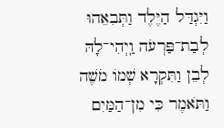וַיִּגְדַּל הַיֶּלֶד וַתְּבִאֵהוּ לְבַת־פַּרְעֹה וַֽיְהִי־לָהּ לְבֵן וַתִּקְרָא שְׁמוֹ מֹשֶׁה וַתֹּאמֶר כִּי מִן־הַמַּיִם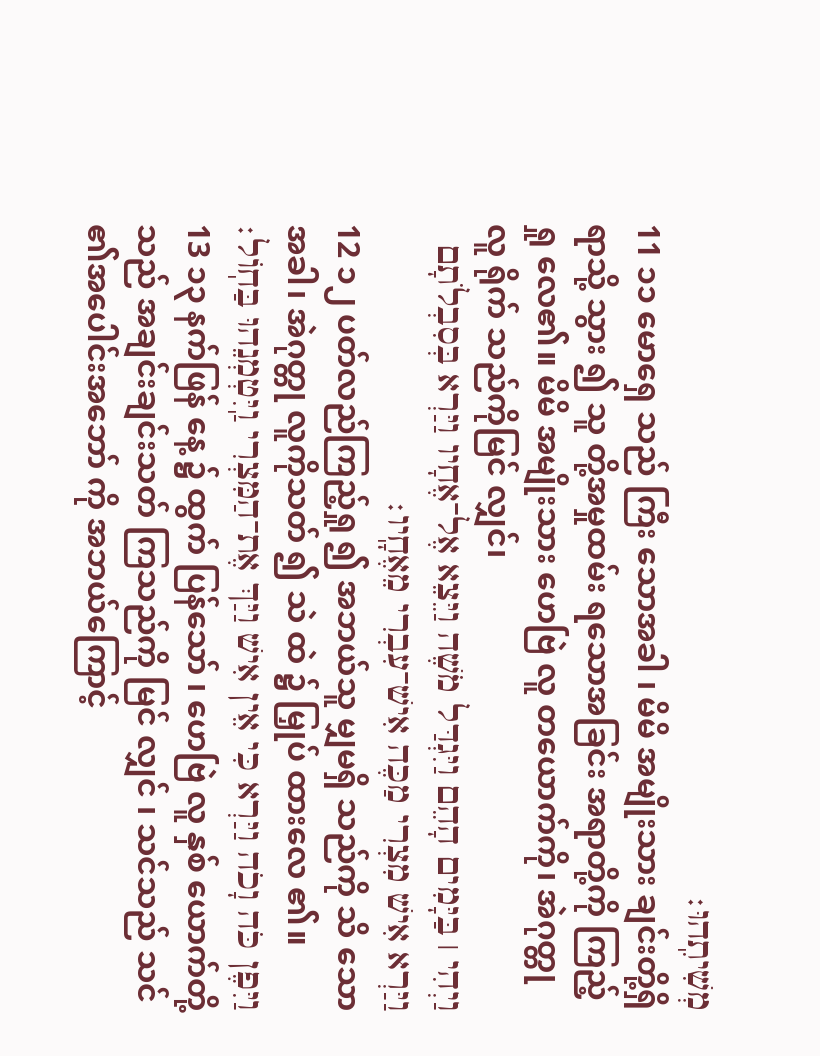מְשִׁיתִֽהוּ׃
11 ၁၁ မောရှေ သည် ကြီး သောအခါ ၊ မိမိ အမျိုးသား ချင်းတို့ရှိရာသို့ သွား ၍ သူ တို့အမှုထမ်း ရသောအခြင်း အရာတို့ကို ကြည့်ရှု လေ၏။ မိမိ အမျိုးသား ဟေဗြဲ လူ တယောက်ကို၊ အဲဂုတ္တု လူ ရိုက် သည်ကိုမြင် လျှင်၊
וַיְהִי ׀ בַּיָּמִים הָהֵם וַיִּגְדַּל מֹשֶׁה וַיֵּצֵא אֶל־אֶחָיו וַיַּרְא בְּסִבְלֹתָם וַיַּרְא אִישׁ מִצְרִי מַכֶּה אִישׁ־עִבְרִי מֵאֶחָֽיו׃
12 ၁၂ ပတ်လည်ကြည့်ရှု ၍ အဘယ်သူ မျှမရှိ သည်ကို သိ သောအခါ၊ အဲဂုတ္တု လူကိုသတ် ၍ သဲ ထဲ ၌ မြှုပ် ထားလေ ၏။
וַיִּפֶן כֹּה וָכֹה וַיַּרְא כִּי אֵין אִישׁ וַיַּךְ אֶת־הַמִּצְרִי וַֽיִּטְמְנֵהוּ בַּחֽוֹל׃
13 ၁၃ နက်ဖြန် နေ့ ၌ ထွက် ပြန်သော် ၊ ဟေဗြဲ လူ နှစ် ယောက်တို့သည် အချင်းချင်းသတ် ကြသည်ကို မြင် လျှင် ၊ သင်သည် သင် ၏အပေါင်းအဘော် ကို အဘယ်ကြောင့်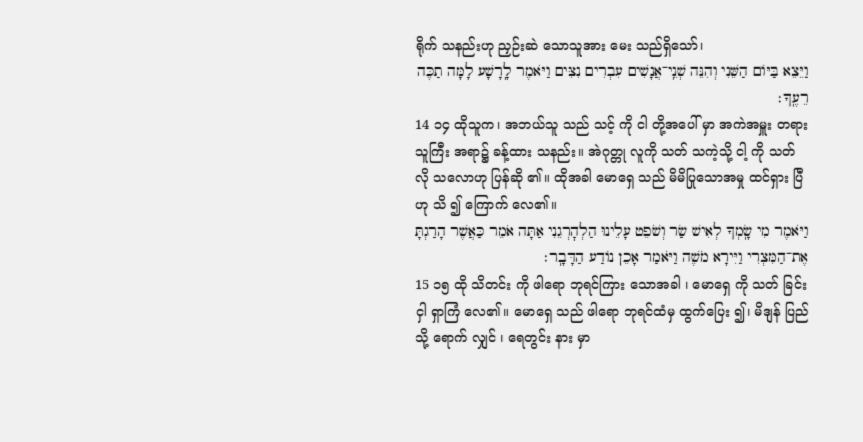ရိုက် သနည်းဟု ညှဉ်းဆဲ သောသူအား မေး သည်ရှိသော်၊
וַיֵּצֵא בַּיּוֹם הַשֵּׁנִי וְהִנֵּה שְׁנֵֽי־אֲנָשִׁים עִבְרִים נִצִּים וַיֹּאמֶר לָֽרָשָׁע לָמָּה תַכֶּה רֵעֶֽךָ׃
14 ၁၄ ထိုသူက၊ အဘယ်သူ သည် သင့် ကို ငါ တို့အပေါ် မှာ အကဲအမှူး တရားသူကြီး အရာ၌ ခန့်ထား သနည်း။ အဲဂုတ္တု လူကို သတ် သကဲ့သို့ ငါ့ ကို သတ် လို သလောဟု ပြန်ဆို ၏။ ထိုအခါ မောရှေ သည် မိမိပြုသောအမှု ထင်ရှား ပြီဟု သိ ၍ ကြောက် လေ၏။
וַיֹּאמֶר מִי שָֽׂמְךָ לְאִישׁ שַׂר וְשֹׁפֵט עָלֵינוּ הַלְהׇרְגֵנִי אַתָּה אֹמֵר כַּאֲשֶׁר הָרַגְתָּ אֶת־הַמִּצְרִי וַיִּירָא מֹשֶׁה וַיֹּאמַר אָכֵן נוֹדַע הַדָּבָֽר׃
15 ၁၅ ထို သိတင်း ကို ဖါရော ဘုရင်ကြား သောအခါ ၊ မောရှေ ကို သတ် ခြင်းငှါ ရှာကြံ လေ၏။ မောရှေ သည် ဖါရော ဘုရင်ထံမှ ထွက်ပြေး ၍၊ မိဒျန် ပြည် သို့ ရောက် လျှင် ၊ ရေတွင်း နား မှာ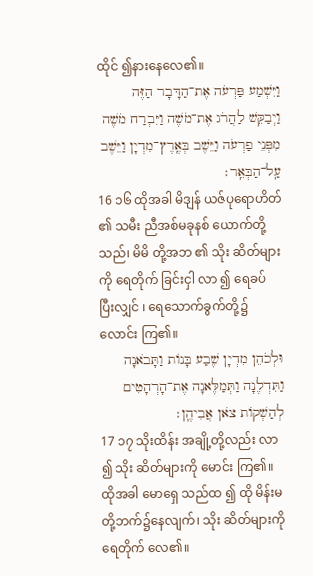ထိုင် ၍နားနေလေ၏။
וַיִּשְׁמַע פַּרְעֹה אֶת־הַדָּבָר הַזֶּה וַיְבַקֵּשׁ לַהֲרֹג אֶת־מֹשֶׁה וַיִּבְרַח מֹשֶׁה מִפְּנֵי פַרְעֹה וַיֵּשֶׁב בְּאֶֽרֶץ־מִדְיָן וַיֵּשֶׁב עַֽל־הַבְּאֵֽר׃
16 ၁၆ ထိုအခါ မိဒျန် ယဇ်ပုရောဟိတ် ၏ သမီး ညီအစ်မခုနစ် ယောက်တို့သည်၊ မိမိ တို့အဘ ၏ သိုး ဆိတ်များကို ရေတိုက် ခြင်းငှါ လာ ၍ ရေခပ် ပြီးလျှင် ၊ ရေသောက်ခွက်တို့၌ လောင်း ကြ၏။
וּלְכֹהֵן מִדְיָן שֶׁבַע בָּנוֹת וַתָּבֹאנָה וַתִּדְלֶנָה וַתְּמַלֶּאנָה אֶת־הָרְהָטִים לְהַשְׁקוֹת צֹאן אֲבִיהֶֽן׃
17 ၁၇ သိုးထိန်း အချို့တို့လည်း လာ ၍ သိုး ဆိတ်များကို မောင်း ကြ၏။ ထိုအခါ မောရှေ သည်ထ ၍ ထို မိန်းမတို့ဘက်၌နေလျက်၊ သိုး ဆိတ်များကို ရေတိုက် လေ၏။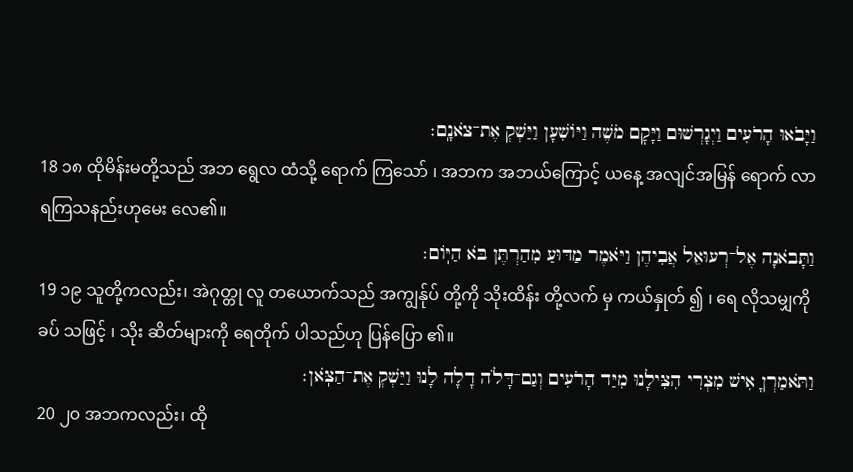וַיָּבֹאוּ הָרֹעִים וַיְגָרְשׁוּם וַיָּקׇם מֹשֶׁה וַיּוֹשִׁעָן וַיַּשְׁקְ אֶת־צֹאנָֽם׃
18 ၁၈ ထိုမိန်းမတို့သည် အဘ ရွေလ ထံသို့ ရောက် ကြသော် ၊ အဘက အဘယ်ကြောင့် ယနေ့ အလျင်အမြန် ရောက် လာရကြသနည်းဟုမေး လေ၏။
וַתָּבֹאנָה אֶל־רְעוּאֵל אֲבִיהֶן וַיֹּאמֶר מַדּוּעַ מִהַרְתֶּן בֹּא הַיּֽוֹם׃
19 ၁၉ သူတို့ကလည်း၊ အဲဂုတ္တု လူ တယောက်သည် အကျွန်ုပ် တို့ကို သိုးထိန်း တို့လက် မှ ကယ်နှုတ် ၍ ၊ ရေ လိုသမျှကို ခပ် သဖြင့် ၊ သိုး ဆိတ်များကို ရေတိုက် ပါသည်ဟု ပြန်ပြော ၏။
וַתֹּאמַרְןָ אִישׁ מִצְרִי הִצִּילָנוּ מִיַּד הָרֹעִים וְגַם־דָּלֹה דָלָה לָנוּ וַיַּשְׁקְ אֶת־הַצֹּֽאן׃
20 ၂၀ အဘကလည်း၊ ထို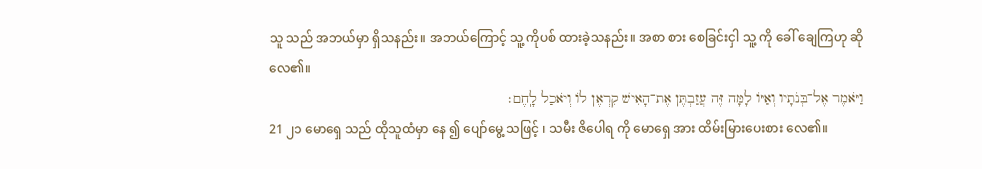သူ သည် အဘယ်မှာ ရှိသနည်း။ အဘယ်ကြောင့် သူ့ ကိုပစ် ထားခဲ့သနည်း။ အစာ စား စေခြင်းငှါ သူ့ ကို ခေါ် ချေကြဟု ဆို လေ၏။
וַיֹּאמֶר אֶל־בְּנֹתָיו וְאַיּוֹ לָמָּה זֶּה עֲזַבְתֶּן אֶת־הָאִישׁ קִרְאֶן לוֹ וְיֹאכַל לָֽחֶם׃
21 ၂၁ မောရှေ သည် ထိုသူထံမှာ နေ ၍ ပျော်မွေ့ သဖြင့် ၊ သမီး ဇိပေါရ ကို မောရှေ အား ထိမ်းမြားပေးစား လေ၏။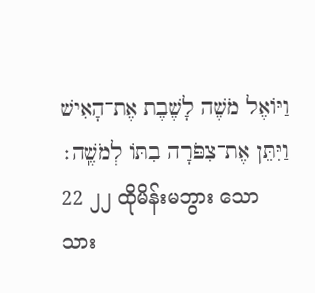וַיּוֹאֶל מֹשֶׁה לָשֶׁבֶת אֶת־הָאִישׁ וַיִּתֵּן אֶת־צִפֹּרָה בִתּוֹ לְמֹשֶֽׁה׃
22 ၂၂ ထိုမိန်းမဘွား သောသား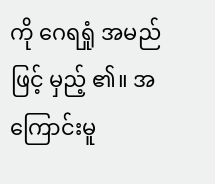ကို ဂေရရှုံ အမည် ဖြင့် မှည့် ၏။ အကြောင်းမူ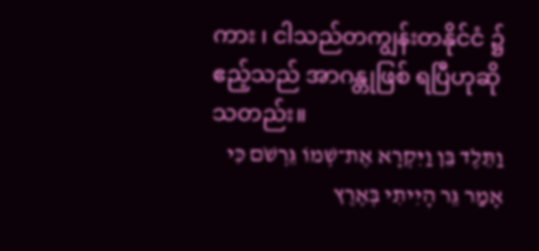ကား ၊ ငါသည်တကျွန်းတနိုင်ငံ ၌ ဧည့်သည် အာဂန္တုဖြစ် ရပြီဟုဆို သတည်း။
וַתֵּלֶד בֵּן וַיִּקְרָא אֶת־שְׁמוֹ גֵּרְשֹׁם כִּי אָמַר גֵּר הָיִיתִי בְּאֶרֶץ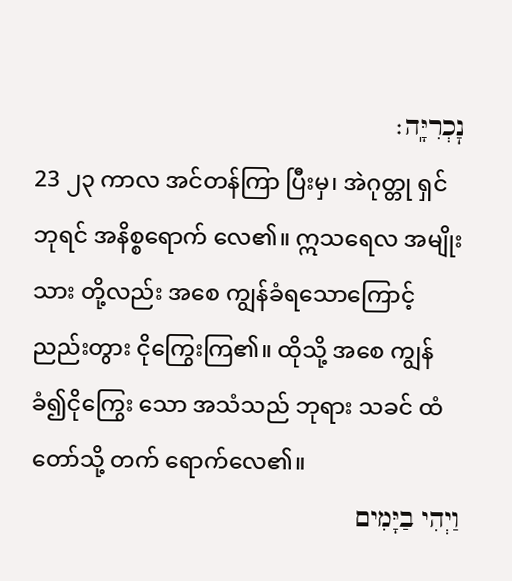נׇכְרִיָּֽה׃
23 ၂၃ ကာလ အင်တန်ကြာ ပြီးမှ၊ အဲဂုတ္တု ရှင်ဘုရင် အနိစ္စရောက် လေ၏။ ဣသရေလ အမျိုးသား တို့လည်း အစေ ကျွန်ခံရသောကြောင့်ညည်းတွား ငိုကြွေးကြ၏။ ထိုသို့ အစေ ကျွန်ခံ၍ငိုကြွေး သော အသံသည် ဘုရား သခင် ထံတော်သို့ တက် ရောက်လေ၏။
וַיְהִי בַיָּמִים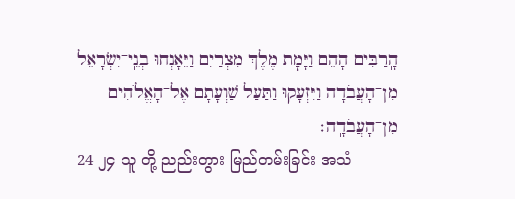הָֽרַבִּים הָהֵם וַיָּמׇת מֶלֶךְ מִצְרַיִם וַיֵּאָנְחוּ בְנֵֽי־יִשְׂרָאֵל מִן־הָעֲבֹדָה וַיִּזְעָקוּ וַתַּעַל שַׁוְעָתָם אֶל־הָאֱלֹהִים מִן־הָעֲבֹדָֽה׃
24 ၂၄ သူ တို့ ညည်းတွား မြည်တမ်းခြင်း အသံ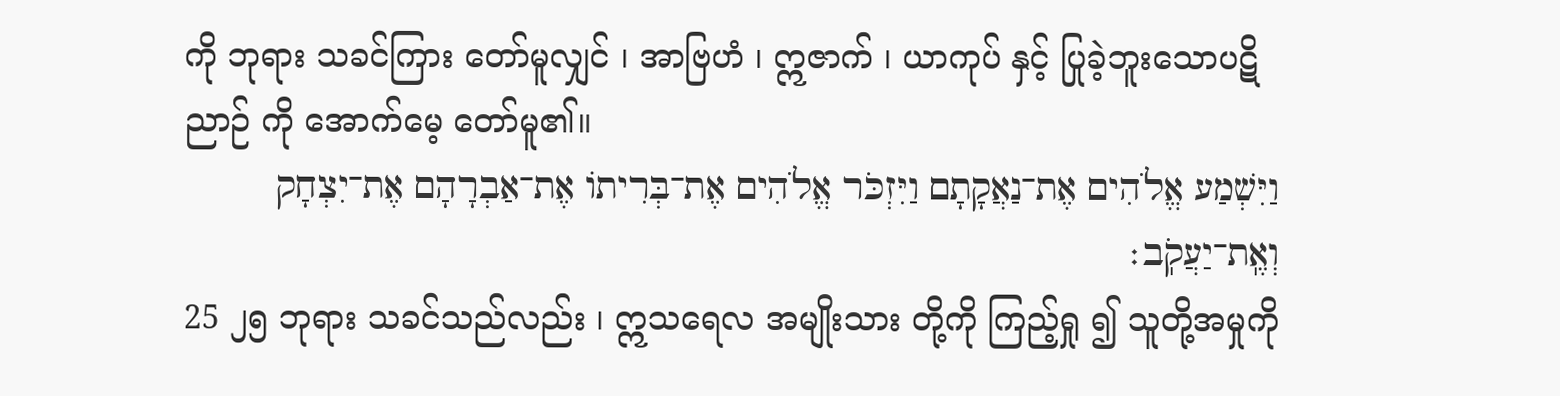ကို ဘုရား သခင်ကြား တော်မူလျှင် ၊ အာဗြဟံ ၊ ဣဇာက် ၊ ယာကုပ် နှင့် ပြုခဲ့ဘူးသောပဋိညာဉ် ကို အောက်မေ့ တော်မူ၏။
וַיִּשְׁמַע אֱלֹהִים אֶת־נַאֲקָתָם וַיִּזְכֹּר אֱלֹהִים אֶת־בְּרִיתוֹ אֶת־אַבְרָהָם אֶת־יִצְחָק וְאֶֽת־יַעֲקֹֽב׃
25 ၂၅ ဘုရား သခင်သည်လည်း ၊ ဣသရေလ အမျိုးသား တို့ကို ကြည့်ရှု ၍ သူတို့အမှုကို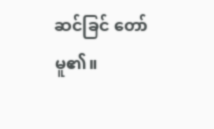ဆင်ခြင် တော်မူ၏။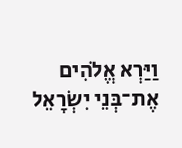וַיַּרְא אֱלֹהִים אֶת־בְּנֵי יִשְׂרָאֵל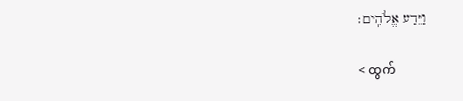וַיֵּדַע אֱלֹהִֽים׃

< ထွက်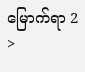မြောက်ရာ 2 >